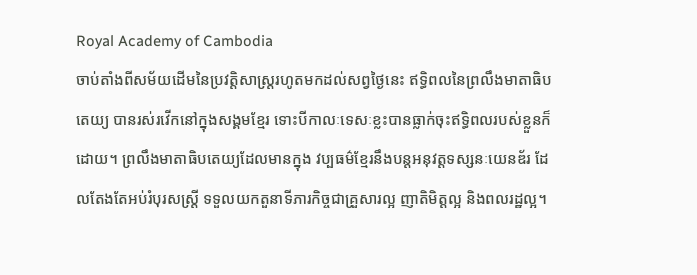Royal Academy of Cambodia
ចាប់តាំងពីសម័យដើមនៃប្រវត្តិសាស្ត្ររហូតមកដល់សព្វថ្ងៃនេះ ឥទ្ធិពលនៃព្រលឹងមាតាធិបតេយ្យ បានរស់រវើកនៅក្នុងសង្គមខ្មែរ ទោះបីកាលៈទេសៈខ្លះបានធ្លាក់ចុះឥទ្ធិពលរបស់ខ្លួនក៏ដោយ។ ព្រលឹងមាតាធិបតេយ្យដែលមានក្នុង វប្បធម៌ខ្មែរនឹងបន្តអនុវត្តទស្សនៈយេនឌ័រ ដែលតែងតែអប់រំបុរសស្រ្តី ទទួលយកតួនាទីភារកិច្ចជាគ្រួសារល្អ ញាតិមិត្តល្អ និងពលរដ្ឋល្អ។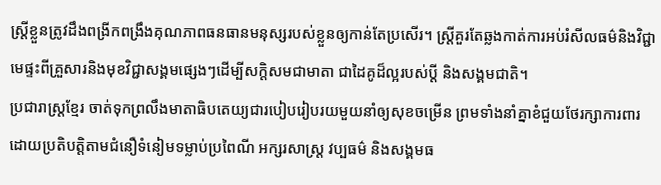ស្ត្រីខ្លួនត្រូវដឹងពង្រីកពង្រឹងគុណភាពធនធានមនុស្សរបស់ខ្លួនឲ្យកាន់តែប្រសើរ។ ស្ត្រីគួរតែឆ្លងកាត់ការអប់រំសីលធម៌និងវិជ្ជាមេផ្ទះពីគ្រួសារនិងមុខវិជ្ជាសង្គមផ្សេងៗដើម្បីសក្ដិសមជាមាតា ជាដៃគូដ៏ល្អរបស់ប្ដី និងសង្គមជាតិ។
ប្រជារាស្ត្រខ្មែរ ចាត់ទុកព្រលឹងមាតាធិបតេយ្យជារបៀបរៀបរយមួយនាំឲ្យសុខចម្រើន ព្រមទាំងនាំគ្នាខំជួយថែរក្សាការពារ ដោយប្រតិបត្តិតាមជំនឿទំនៀមទម្លាប់ប្រពៃណី អក្សរសាស្ត្រ វប្បធម៌ និងសង្គមធ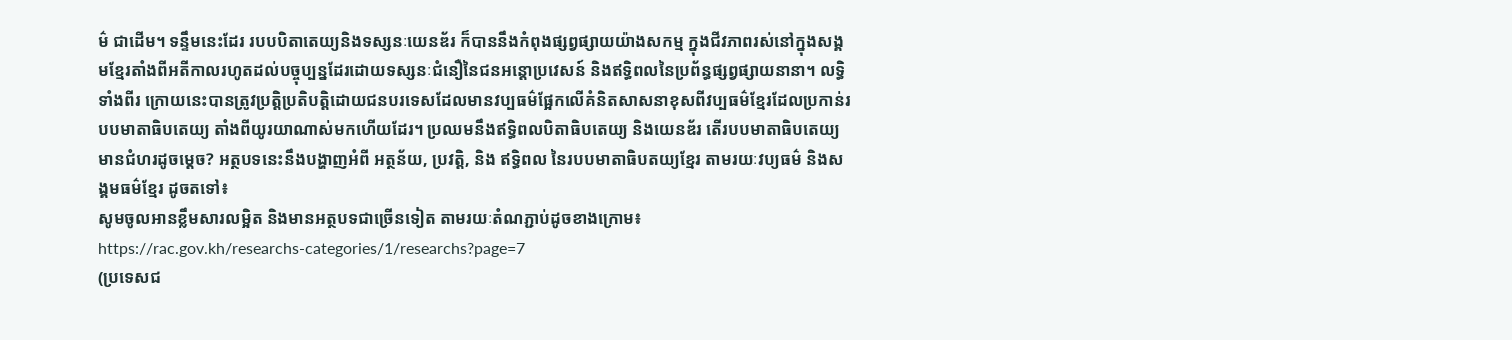ម៌ ជាដើម។ ទន្ទឹមនេះដែរ របបបិតាតេយ្យនិងទស្សនៈយេនឌ័រ ក៏បាននឹងកំពុងផ្សព្វផ្សាយយ៉ាងសកម្ម ក្នុងជីវភាពរស់នៅក្នុងសង្គមខ្មែរតាំងពីអតីកាលរហូតដល់បច្ចុប្បន្នដែរដោយទស្សនៈជំនឿនៃជនអន្តោប្រវេសន៍ និងឥទ្ធិពលនៃប្រព័ន្ធផ្សព្វផ្សាយនានា។ លទ្ធិទាំងពីរ ក្រោយនេះបានត្រូវប្រត្តិប្រតិបត្តិដោយជនបរទេសដែលមានវប្បធម៌ផ្អែកលើគំនិតសាសនាខុសពីវប្បធម៌ខ្មែរដែលប្រកាន់របបមាតាធិបតេយ្យ តាំងពីយូរយាណាស់មកហើយដែរ។ ប្រឈមនឹងឥទ្ធិពលបិតាធិបតេយ្យ និងយេនឌ័រ តើរបបមាតាធិបតេយ្យមានជំហរដូចម្ដេច? អត្ថបទនេះនឹងបង្ហាញអំពី អត្ថន័យ, ប្រវត្តិ, និង ឥទ្ធិពល នៃរបបមាតាធិបតយ្យខ្មែរ តាមរយៈវប្យធម៌ និងសង្គមធម៌ខ្មែរ ដូចតទៅ៖
សូមចូលអានខ្លឹមសារលម្អិត និងមានអត្ថបទជាច្រើនទៀត តាមរយៈតំណភ្ជាប់ដូចខាងក្រោម៖
https://rac.gov.kh/researchs-categories/1/researchs?page=7
(ប្រទេសជ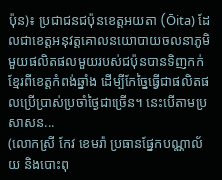ប៉ុន)៖ ប្រជាជនជប៉ុនខេត្តអយតា (Ōita) ដែលជាខេត្តអនុវត្តគោលនយោបាយចលនាភូមិមួយផលិតផលមួយរបស់ជប៉ុនបានទិញកក់ខ្មែរពីខេត្តកំពង់ឆ្នាំង ដើម្បីកែច្នៃធ្វើជាផលិតផលប្រើប្រាស់ប្រចាំថ្ងៃជាច្រើន។ នេះបើតាមប្រសាសន...
(លោកស្រី កែវ ខេមរ៉ា ប្រធានផ្នែកបណ្ណាល័យ និងបោះពុ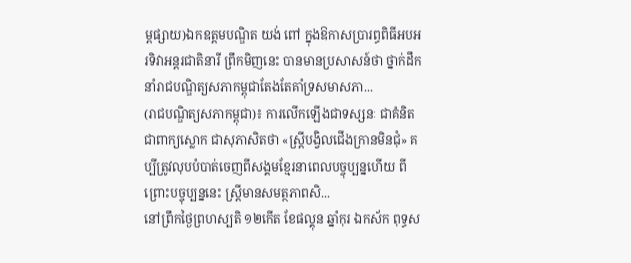ម្ពផ្សាយ)ឯកឧត្តមបណ្ឌិត យង់ ពៅ ក្នុងឱកាសប្រារព្ធពិធីអបអរទិវាអន្តរជាតិនារី ព្រឹកមិញនេះ បានមានប្រសាសន៍ថា ថ្នាក់ដឹកនាំរាជបណ្ឌិត្យសភាកម្ពុជាតែងតែគាំទ្រសមាសភា...
(រាជបណ្ឌិត្យសភាកម្ពុជា)៖ ការលើកឡើងជាទស្សនៈ ជាគំនិត ជាពាក្យស្លោក ជាសុភាសិតថា «ស្ត្រីបង្វិលជើងក្រានមិនជុំ» គប្បីត្រូវលុបបំបាត់ចេញពីសង្គមខ្មែរនាពេលបច្ចុប្បន្នហើយ ពីព្រោះបច្ចុប្បន្ននេះ ស្ត្រីមានសមត្ថភាពសិ...
នៅព្រឹកថ្ងៃព្រហស្បតិ ១២កើត ខែផល្គុន ឆ្នាំកុរ ឯកស័ក ពុទ្ធស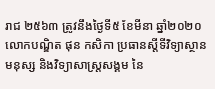រាជ ២៥៦៣ ត្រូវនឹងថ្ងៃទី៥ ខែមីនា ឆ្នាំ២០២០ លោកបណ្ឌិត ផុន កសិកា ប្រធានស្ដីទីវិទ្យាស្ថានមនុស្ស និងវិទ្យាសាស្ត្រសង្គម នៃ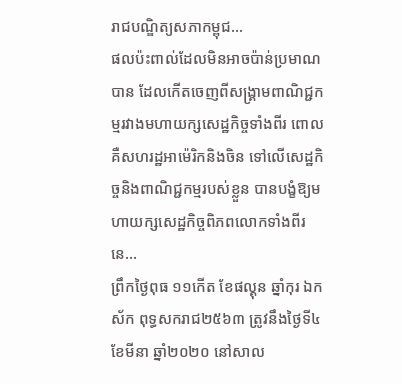រាជបណ្ឌិត្យសភាកម្ពុជ...
ផលប៉ះពាល់ដែលមិនអាចប៉ាន់ប្រមាណបាន ដែលកើតចេញពីសង្គ្រាមពាណិជ្ជកម្មរវាងមហាយក្សសេដ្ឋកិច្ចទាំងពីរ ពោលគឺសហរដ្ឋអាម៉េរិកនិងចិន ទៅលើសេដ្ឋកិច្ចនិងពាណិជ្ជកម្មរបស់ខ្លួន បានបង្ខំឱ្យមហាយក្សសេដ្ឋកិច្ចពិភពលោកទាំងពីរនេ...
ព្រឹកថ្ងៃពុធ ១១កើត ខែផល្គុន ឆ្នាំកុរ ឯកស័ក ពុទ្ធសករាជ២៥៦៣ ត្រូវនឹងថ្ងៃទី៤ ខែមីនា ឆ្នាំ២០២០ នៅសាល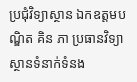ប្រជុំវិទ្យាស្ថាន ឯកឧត្តមបណ្ឌិត គិន ភា ប្រធានវិទ្យាស្ថានទំនាក់ទំនង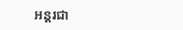អន្តរជា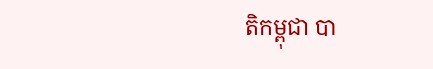តិកម្ពុជា បា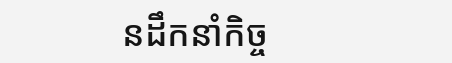នដឹកនាំកិច្ច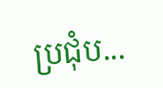ប្រជុំប...